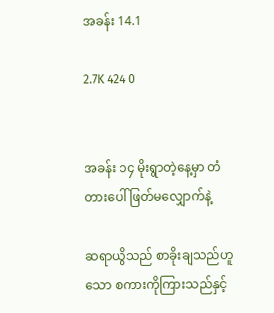အခန်း 14.1

2.7K 424 0


အခန်း ၁၄ မိုးရွာတဲ့နေ့မှာ တံတားပေါ် ဖြတ်မလျှောက်နဲ့

ဆရာယွိသည် စာခိုးချသည်ဟူသော စကားကိုကြားသည်နှင့်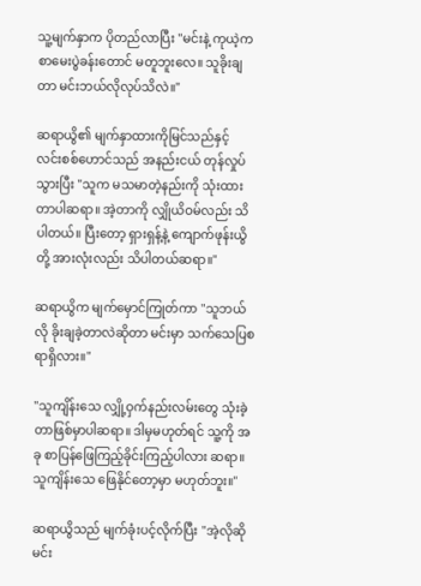သူ့မျက်နှာက ပိုတည်လာပြီး "မင်းနဲ့ ကုယဲ့က စာမေးပွဲခန်းတောင် မတူဘူး‌လေ။ သူခိုးချတာ မင်းဘယ်လိုလုပ်သိလဲ။"

ဆရာယွိ၏ မျက်နှာထားကိုမြင်သည်နှင့် လင်းစစ်ဟောင်သည် အနည်းငယ် တုန်လှုပ်သွားပြီး "သူက မသမာတဲ့နည်းကို သုံးထားတာပါဆရာ။ အဲ့တာကို လျှိုယိဝမ်လည်း သိပါတယ်။ ပြီးတော့ ရှားရှန့်နဲ့ ကျောက်ဖုန်းယွိတို့ အားလုံးလည်း သိပါတယ်ဆရာ။"

ဆရာယွိက မျက်မှောင်ကြုတ်ကာ "သူဘယ်လို ခိုးချခဲ့တာလဲဆိုတာ မင်းမှာ သက်သေပြစရာရှိလား။"

"သူကျိန်းသေ လျှို့ဝှက်နည်းလမ်းတွေ သုံးခဲ့တာဖြစ်မှာပါဆရာ။ ဒါမှမဟုတ်ရင် သူ့ကို အခု စာပြန်ဖြေကြည့်ခိုင်းကြည့်ပါလား ဆရာ။ သူကျိန်း‌သေ ဖြေနိုင်တော့မှာ မဟုတ်ဘူး။"

ဆရာယွိသည် မျက်ခုံးပင့်လိုက်ပြီး "အဲ့လိုဆို မင်း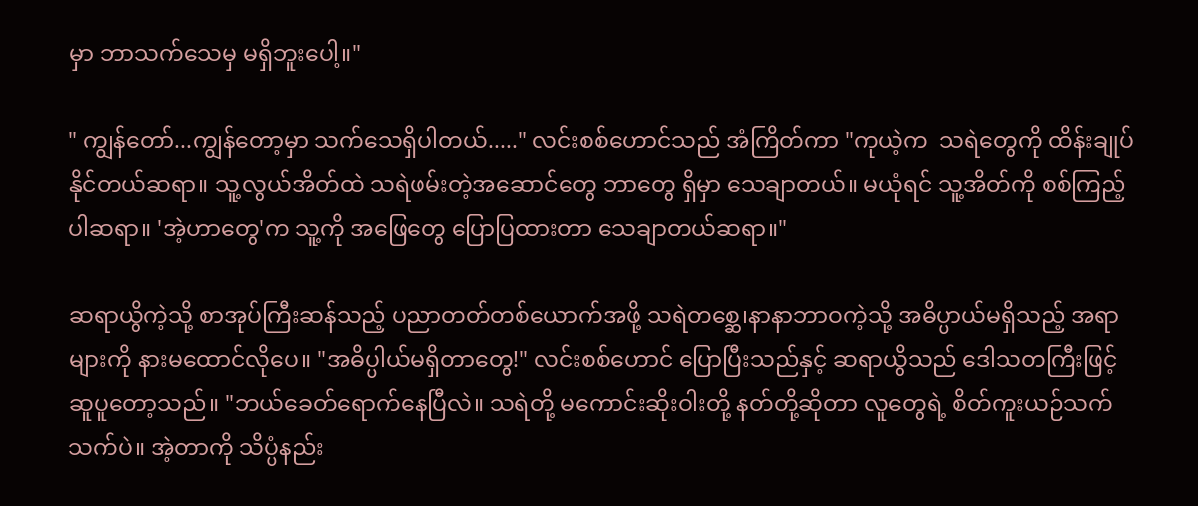မှာ ဘာသက်သေမှ မရှိ‌ဘူးပေါ့။"

" ကျွန်တော်...ကျွန်တော့မှာ သက်သေရှိပါတယ်....." လင်းစစ်ဟောင်သည် အံကြိတ်ကာ "ကုယဲ့က  သရဲတွေကို ထိန်းချုပ်နိုင်တယ်ဆရာ။ သူ့လွယ်အိတ်ထဲ သရဲဖမ်းတဲ့အဆောင်တွေ ဘာတွေ ရှိမှာ သေချာတယ်။ မယုံရင် သူ့အိတ်ကို စစ်ကြည့်ပါဆရာ။ 'အဲ့ဟာတွေ'က သူ့ကို အဖြေတွေ ပြောပြထားတာ သေချာတယ်ဆရာ။"

ဆရာယွိကဲ့သို့ စာအုပ်ကြီးဆန်သည့် ပညာတတ်တစ်ယောက်အဖို့ သရဲတစ္ဆေ၊နာနာဘာဝကဲ့သို့ အဓိပ္ပာယ်မရှိသည့် အရာများကို နားမထောင်လိုပေ။ "အဓိပ္ပါယ်မရှိတာတွေ!" လင်းစစ်ဟောင် ပြောပြီးသည်နှင့် ဆရာယွိသည် ဒေါသတကြီးဖြင့် ဆူပူတော့သည်။ "ဘယ်ခေတ်ရောက်နေပြီလဲ။ သရဲတို့ မကောင်းဆိုးဝါးတို့ နတ်တို့ဆိုတာ လူတွေရဲ့ စိတ်ကူးယဉ်သက်သက်ပဲ။ အဲ့တာကို သိပ္ပံနည်း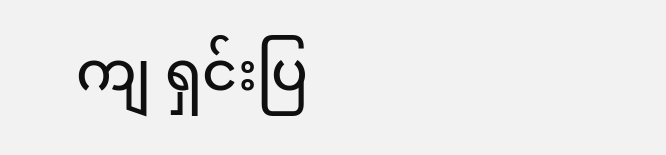ကျ ရှင်းပြ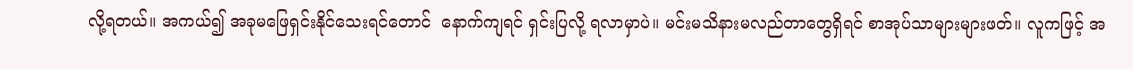လို့ရတယ်။ အကယ်၍ အခုမဖြေရှင်းနိုင်သေးရင်တောင်  နောက်ကျရင် ရှင်းပြလို့ ရလာမှာပဲ။ မင်းမသိနားမလည်တာတွေရှိရင် စာအုပ်သာများများဖတ်။ လူကဖြင့် အ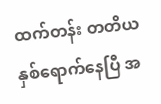ထက်တန်း တတိယနှစ်ရောက်နေပြီ အ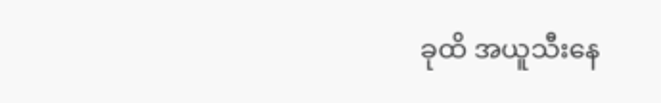ခုထိ အယူသီးနေ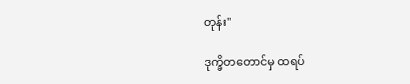တုန်း"

ဒုက္ခိတတောင်မှ ထရပ်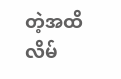တဲ့အထိ လိမ်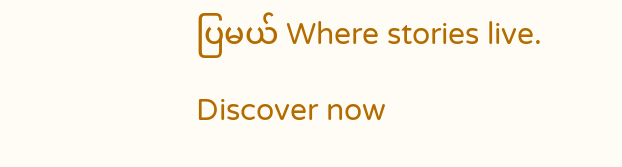ပြမယ် Where stories live. Discover now